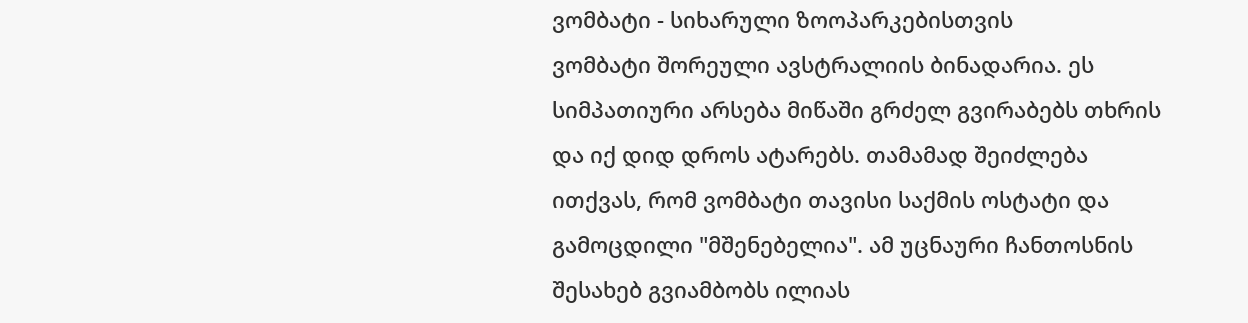ვომბატი - სიხარული ზოოპარკებისთვის
ვომბატი შორეული ავსტრალიის ბინადარია. ეს სიმპათიური არსება მიწაში გრძელ გვირაბებს თხრის და იქ დიდ დროს ატარებს. თამამად შეიძლება ითქვას, რომ ვომბატი თავისი საქმის ოსტატი და გამოცდილი "მშენებელია". ამ უცნაური ჩანთოსნის შესახებ გვიამბობს ილიას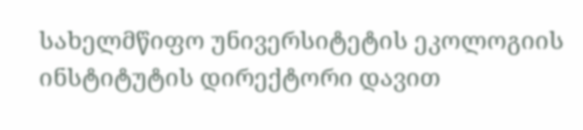სახელმწიფო უნივერსიტეტის ეკოლოგიის ინსტიტუტის დირექტორი დავით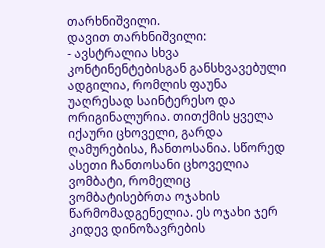თარხნიშვილი.
დავით თარხნიშვილი:
- ავსტრალია სხვა კონტინენტებისგან განსხვავებული ადგილია, რომლის ფაუნა უაღრესად საინტერესო და ორიგინალურია. თითქმის ყველა იქაური ცხოველი, გარდა ღამურებისა, ჩანთოსანია. სწორედ ასეთი ჩანთოსანი ცხოველია ვომბატი, რომელიც ვომბატისებრთა ოჯახის წარმომადგენელია. ეს ოჯახი ჯერ კიდევ დინოზავრების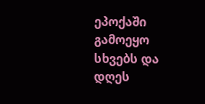ეპოქაში გამოეყო სხვებს და დღეს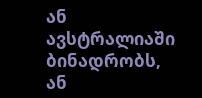ან ავსტრალიაში ბინადრობს, ან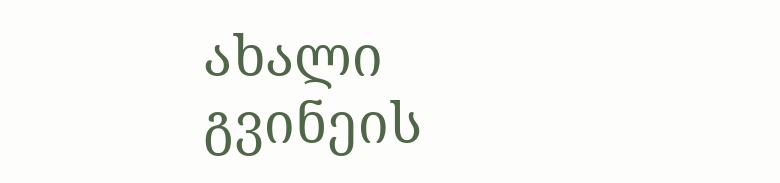ახალი გვინეის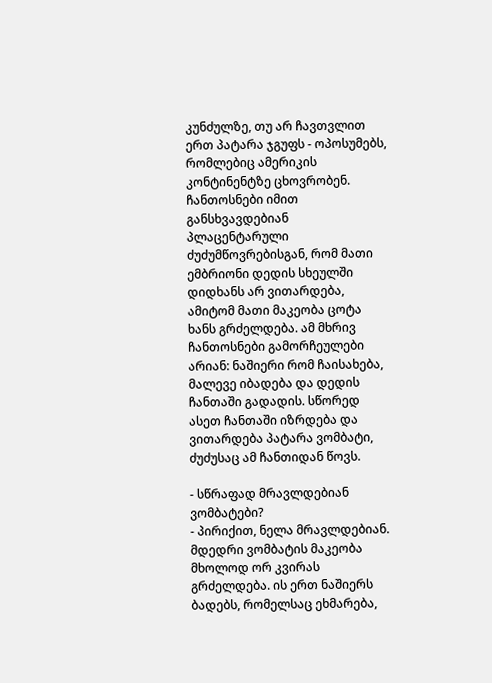კუნძულზე, თუ არ ჩავთვლით ერთ პატარა ჯგუფს - ოპოსუმებს, რომლებიც ამერიკის კონტინენტზე ცხოვრობენ. ჩანთოსნები იმით განსხვავდებიან პლაცენტარული ძუძუმწოვრებისგან, რომ მათი ემბრიონი დედის სხეულში დიდხანს არ ვითარდება, ამიტომ მათი მაკეობა ცოტა ხანს გრძელდება. ამ მხრივ ჩანთოსნები გამორჩეულები არიან: ნაშიერი რომ ჩაისახება, მალევე იბადება და დედის ჩანთაში გადადის. სწორედ ასეთ ჩანთაში იზრდება და ვითარდება პატარა ვომბატი, ძუძუსაც ამ ჩანთიდან წოვს.

- სწრაფად მრავლდებიან ვომბატები?
- პირიქით, ნელა მრავლდებიან. მდედრი ვომბატის მაკეობა მხოლოდ ორ კვირას გრძელდება. ის ერთ ნაშიერს ბადებს, რომელსაც ეხმარება,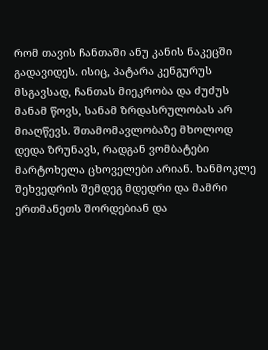რომ თავის ჩანთაში ანუ კანის ნაკეცში გადავიდეს. ისიც, პატარა კენგურუს მსგავსად, ჩანთას მიეკრობა და ძუძუს მანამ წოვს, სანამ ზრდასრულობას არ მიაღწევს. შთამომავლობაზე მხოლოდ დედა ზრუნავს, რადგან ვომბატები მარტოხელა ცხოველები არიან. ხანმოკლე შეხვედრის შემდეგ მდედრი და მამრი ერთმანეთს შორდებიან და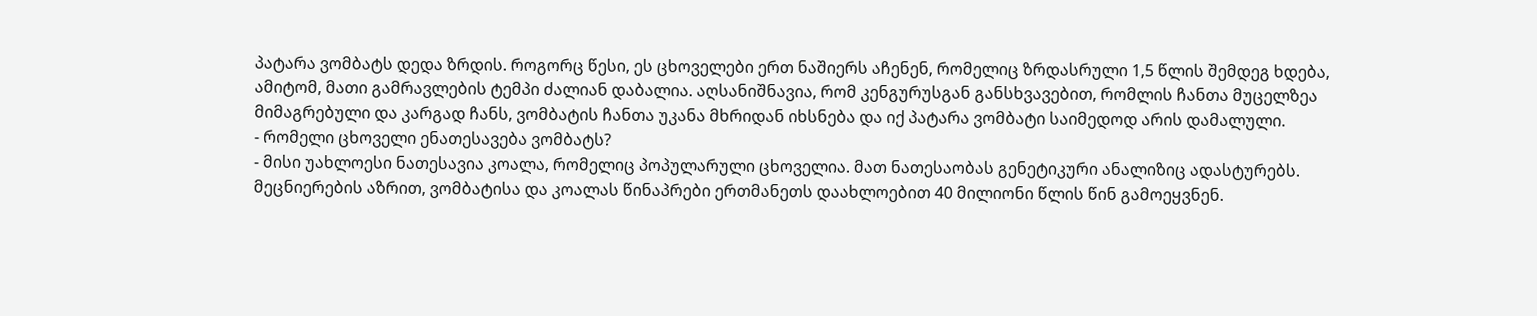პატარა ვომბატს დედა ზრდის. როგორც წესი, ეს ცხოველები ერთ ნაშიერს აჩენენ, რომელიც ზრდასრული 1,5 წლის შემდეგ ხდება, ამიტომ, მათი გამრავლების ტემპი ძალიან დაბალია. აღსანიშნავია, რომ კენგურუსგან განსხვავებით, რომლის ჩანთა მუცელზეა მიმაგრებული და კარგად ჩანს, ვომბატის ჩანთა უკანა მხრიდან იხსნება და იქ პატარა ვომბატი საიმედოდ არის დამალული.
- რომელი ცხოველი ენათესავება ვომბატს?
- მისი უახლოესი ნათესავია კოალა, რომელიც პოპულარული ცხოველია. მათ ნათესაობას გენეტიკური ანალიზიც ადასტურებს. მეცნიერების აზრით, ვომბატისა და კოალას წინაპრები ერთმანეთს დაახლოებით 40 მილიონი წლის წინ გამოეყვნენ.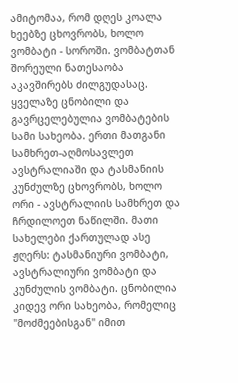ამიტომაა, რომ დღეს კოალა ხეებზე ცხოვრობს, ხოლო ვომბატი - სოროში. ვომბატთან შორეული ნათესაობა აკავშირებს ძილგუდასაც.
ყველაზე ცნობილი და გავრცელებულია ვომბატების სამი სახეობა. ერთი მათგანი სამხრეთ-აღმოსავლეთ ავსტრალიაში და ტასმანიის კუნძულზე ცხოვრობს, ხოლო ორი - ავსტრალიის სამხრეთ და ჩრდილოეთ ნაწილში. მათი სახელები ქართულად ასე ჟღერს: ტასმანიური ვომბატი, ავსტრალიური ვომბატი და კუნძულის ვომბატი. ცნობილია კიდევ ორი სახეობა, რომელიც "მოძმეებისგან" იმით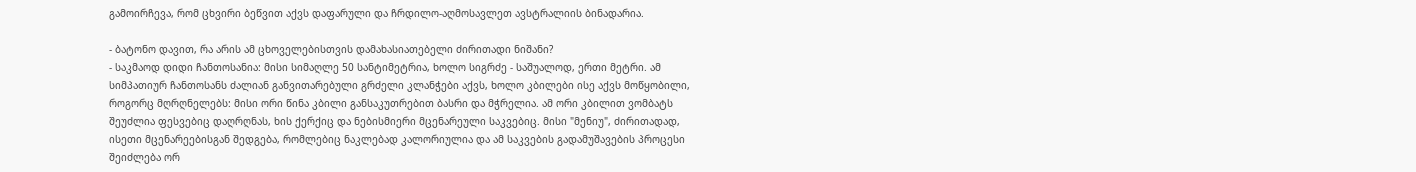გამოირჩევა, რომ ცხვირი ბეწვით აქვს დაფარული და ჩრდილო-აღმოსავლეთ ავსტრალიის ბინადარია.

- ბატონო დავით, რა არის ამ ცხოველებისთვის დამახასიათებელი ძირითადი ნიშანი?
- საკმაოდ დიდი ჩანთოსანია: მისი სიმაღლე 50 სანტიმეტრია, ხოლო სიგრძე - საშუალოდ, ერთი მეტრი. ამ სიმპათიურ ჩანთოსანს ძალიან განვითარებული გრძელი კლანჭები აქვს, ხოლო კბილები ისე აქვს მოწყობილი, როგორც მღრღნელებს: მისი ორი წინა კბილი განსაკუთრებით ბასრი და მჭრელია. ამ ორი კბილით ვომბატს შეუძლია ფესვებიც დაღრღნას, ხის ქერქიც და ნებისმიერი მცენარეული საკვებიც. მისი "მენიუ", ძირითადად, ისეთი მცენარეებისგან შედგება, რომლებიც ნაკლებად კალორიულია და ამ საკვების გადამუშავების პროცესი შეიძლება ორ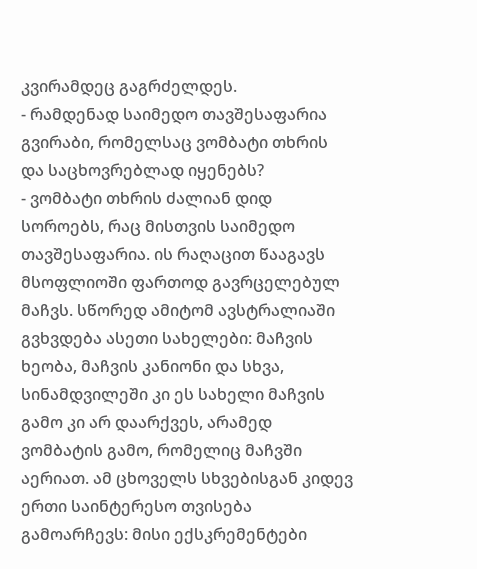კვირამდეც გაგრძელდეს.
- რამდენად საიმედო თავშესაფარია გვირაბი, რომელსაც ვომბატი თხრის და საცხოვრებლად იყენებს?
- ვომბატი თხრის ძალიან დიდ სოროებს, რაც მისთვის საიმედო თავშესაფარია. ის რაღაცით წააგავს მსოფლიოში ფართოდ გავრცელებულ მაჩვს. სწორედ ამიტომ ავსტრალიაში გვხვდება ასეთი სახელები: მაჩვის ხეობა, მაჩვის კანიონი და სხვა, სინამდვილეში კი ეს სახელი მაჩვის გამო კი არ დაარქვეს, არამედ ვომბატის გამო, რომელიც მაჩვში აერიათ. ამ ცხოველს სხვებისგან კიდევ ერთი საინტერესო თვისება გამოარჩევს: მისი ექსკრემენტები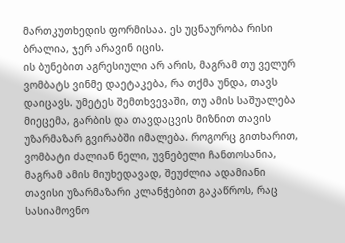მართკუთხედის ფორმისაა. ეს უცნაურობა რისი ბრალია, ჯერ არავინ იცის.
ის ბუნებით აგრესიული არ არის, მაგრამ თუ ველურ ვომბატს ვინმე დაეტაკება, რა თქმა უნდა, თავს დაიცავს. უმეტეს შემთხვევაში, თუ ამის საშუალება მიეცემა, გარბის და თავდაცვის მიზნით თავის უზარმაზარ გვირაბში იმალება. როგორც გითხარით, ვომბატი ძალიან ნელი, უვნებელი ჩანთოსანია, მაგრამ ამის მიუხედავად, შეუძლია ადამიანი თავისი უზარმაზარი კლანჭებით გაკაწროს, რაც სასიამოვნო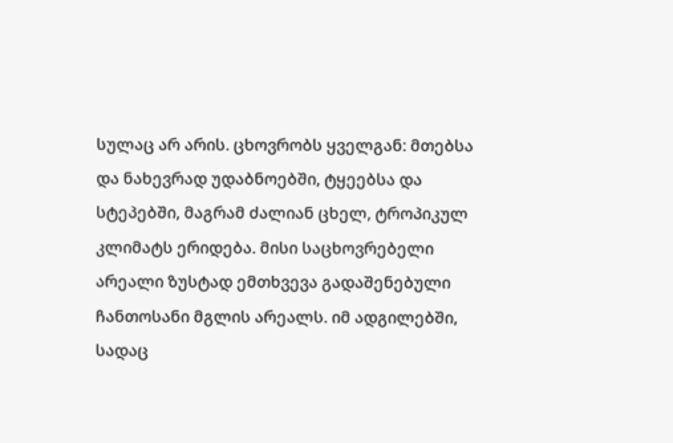სულაც არ არის. ცხოვრობს ყველგან: მთებსა და ნახევრად უდაბნოებში, ტყეებსა და სტეპებში, მაგრამ ძალიან ცხელ, ტროპიკულ კლიმატს ერიდება. მისი საცხოვრებელი არეალი ზუსტად ემთხვევა გადაშენებული ჩანთოსანი მგლის არეალს. იმ ადგილებში, სადაც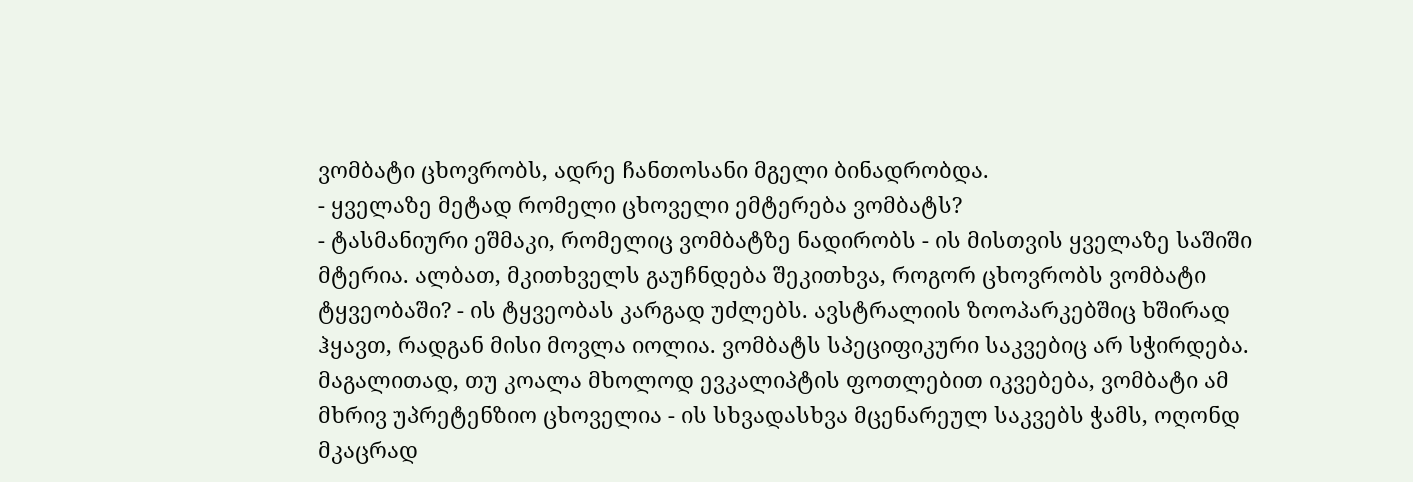ვომბატი ცხოვრობს, ადრე ჩანთოსანი მგელი ბინადრობდა.
- ყველაზე მეტად რომელი ცხოველი ემტერება ვომბატს?
- ტასმანიური ეშმაკი, რომელიც ვომბატზე ნადირობს - ის მისთვის ყველაზე საშიში მტერია. ალბათ, მკითხველს გაუჩნდება შეკითხვა, როგორ ცხოვრობს ვომბატი ტყვეობაში? - ის ტყვეობას კარგად უძლებს. ავსტრალიის ზოოპარკებშიც ხშირად ჰყავთ, რადგან მისი მოვლა იოლია. ვომბატს სპეციფიკური საკვებიც არ სჭირდება. მაგალითად, თუ კოალა მხოლოდ ევკალიპტის ფოთლებით იკვებება, ვომბატი ამ მხრივ უპრეტენზიო ცხოველია - ის სხვადასხვა მცენარეულ საკვებს ჭამს, ოღონდ მკაცრად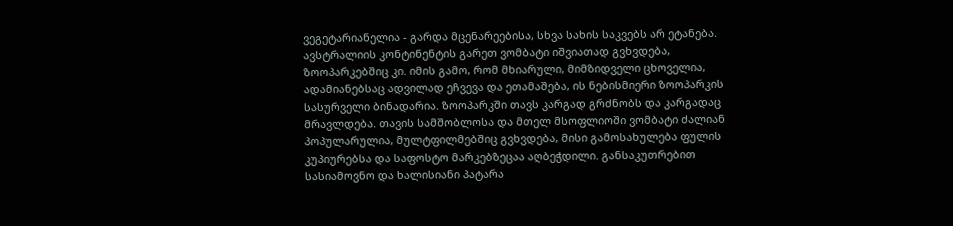ვეგეტარიანელია - გარდა მცენარეებისა, სხვა სახის საკვებს არ ეტანება. ავსტრალიის კონტინენტის გარეთ ვომბატი იშვიათად გვხვდება, ზოოპარკებშიც კი. იმის გამო, რომ მხიარული, მიმზიდველი ცხოველია, ადამიანებსაც ადვილად ეჩვევა და ეთამაშება, ის ნებისმიერი ზოოპარკის სასურველი ბინადარია. ზოოპარკში თავს კარგად გრძნობს და კარგადაც მრავლდება. თავის სამშობლოსა და მთელ მსოფლიოში ვომბატი ძალიან პოპულარულია, მულტფილმებშიც გვხვდება, მისი გამოსახულება ფულის კუპიურებსა და საფოსტო მარკებზეცაა აღბეჭდილი. განსაკუთრებით სასიამოვნო და ხალისიანი პატარა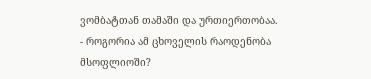ვომბატთან თამაში და ურთიერთობაა.
- როგორია ამ ცხოველის რაოდენობა მსოფლიოში?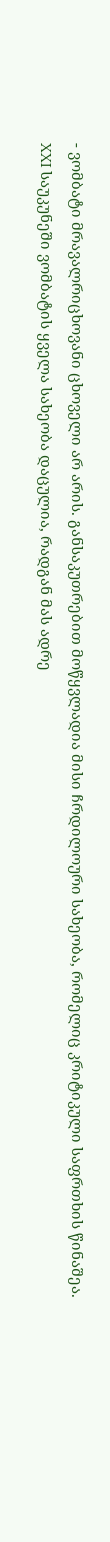- ვომბატი მრავალრიცხოვანი ცხოველი არ არის. განსაკუთრებით მოწყვლადია მისი ჩრდილოური სახეობა, რომელიც კრიტიკული საფრთხის წინაშეა. XXI საუკუნეში ვომბატის ყველა სახეობა დაცულია, რადგან მას ადრე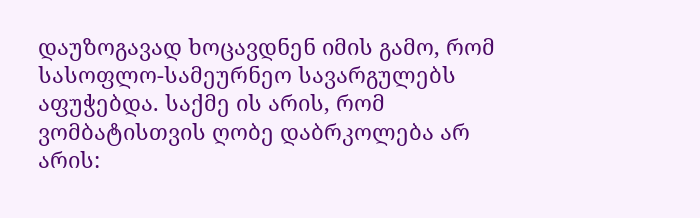დაუზოგავად ხოცავდნენ იმის გამო, რომ სასოფლო-სამეურნეო სავარგულებს აფუჭებდა. საქმე ის არის, რომ ვომბატისთვის ღობე დაბრკოლება არ არის: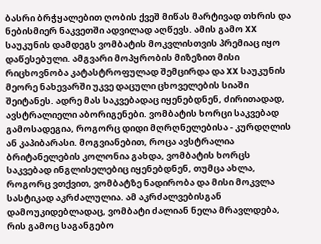ბასრი ბრჭყალებით ღობის ქვეშ მიწას მარტივად თხრის და ნებისმიერ ნაკვეთში ადვილად აღწევს. ამის გამო XX საუკუნის დამდეგს ვომბატის მოკვლისთვის პრემიაც იყო დაწესებული. ამგვარი მოპყრობის მიზეზით მისი რიცხოვნობა კატასტროფულად შემცირდა და XX საუკუნის მეორე ნახევარში უკვე დაცული ცხოველების სიაში შეიტანეს. ადრე მას საკვებადაც იყენებდნენ, ძირითადად, ავსტრალიელი აბორიგენები. ვომბატის ხორცი საკვებად გამოსადეგია, როგორც დიდი მღრღნელებისა - კურდღლის ან კაპიბარასი. მოგვიანებით, როცა ავსტრალია ბრიტანელების კოლონია გახდა, ვომბატის ხორცს საკვებად ინგლისელებიც იყენებდნენ, თუმცა ახლა, როგორც ვთქვით, ვომბატზე ნადირობა და მისი მოკვლა სასტიკად აკრძალულია. ამ აკრძალვებისგან დამოუკიდებლადაც, ვომბატი ძალიან ნელა მრავლდება, რის გამოც საგანგებო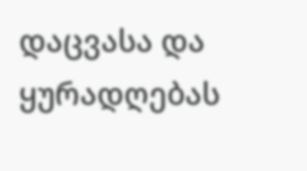დაცვასა და ყურადღებას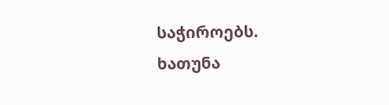საჭიროებს.
ხათუნა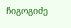ჩიგოგიძე